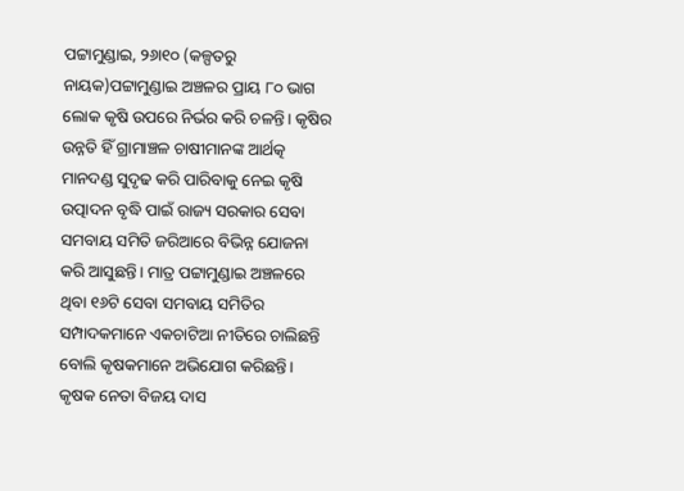ପଟ୍ଟାମୁଣ୍ଡାଇ, ୨୬ା୧୦ (କଳ୍ପତରୁ ନାୟକ)ପଟ୍ଟାମୁଣ୍ଡାଇ ଅଞ୍ଚଳର ପ୍ରାୟ ୮୦ ଭାଗ ଲୋକ କୃଷି ଉପରେ ନିର୍ଭର କରି ଚଳନ୍ତି। କୃଷିର ଉନ୍ନତି ହିଁ ଗ୍ରାମାଞ୍ଚଳ ଚାଷୀମାନଙ୍କ ଆର୍ଥତ୍କ ମାନଦଣ୍ଡ ସୁଦୃଢ କରି ପାରିବାକୁ ନେଇ କୃଷି ଉତ୍ପାଦନ ବୃଦ୍ଧି ପାଇଁ ରାଜ୍ୟ ସରକାର ସେବା ସମବାୟ ସମିତି ଜରିଆରେ ବିଭିନ୍ନ ଯୋଜନା କରି ଆସୁଛନ୍ତି। ମାତ୍ର ପଟ୍ଟାମୁଣ୍ଡାଇ ଅଞ୍ଚଳରେ ଥିବା ୧୬ଟି ସେବା ସମବାୟ ସମିତିର ସମ୍ପାଦକମାନେ ଏକଚାଟିଆ ନୀତିରେ ଚାଲିଛନ୍ତି ବୋଲି କୃଷକମାନେ ଅଭିଯୋଗ କରିଛନ୍ତି।
କୃଷକ ନେତା ବିଜୟ ଦାସ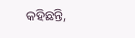କହିଛନ୍ତି,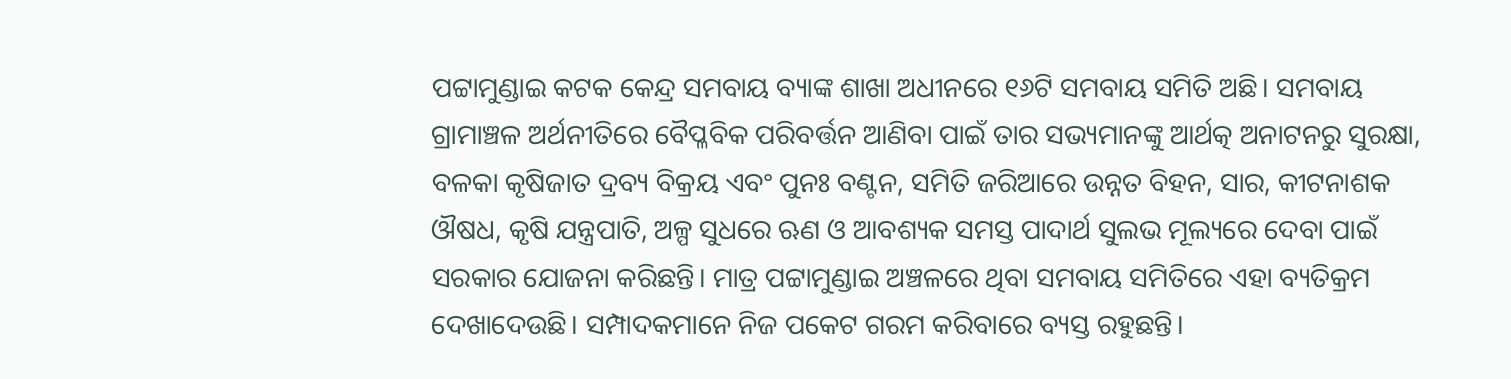ପଟ୍ଟାମୁଣ୍ଡାଇ କଟକ କେନ୍ଦ୍ର ସମବାୟ ବ୍ୟାଙ୍କ ଶାଖା ଅଧୀନରେ ୧୬ଟି ସମବାୟ ସମିତି ଅଛି। ସମବାୟ ଗ୍ରାମାଞ୍ଚଳ ଅର୍ଥନୀତିରେ ବୈପ୍ଳବିକ ପରିବର୍ତ୍ତନ ଆଣିବା ପାଇଁ ତାର ସଭ୍ୟମାନଙ୍କୁ ଆର୍ଥତ୍କ ଅନାଟନରୁ ସୁରକ୍ଷା, ବଳକା କୃଷିଜାତ ଦ୍ରବ୍ୟ ବିକ୍ରୟ ଏବଂ ପୁନଃ ବଣ୍ଟନ, ସମିତି ଜରିଆରେ ଉନ୍ନତ ବିହନ, ସାର, କୀଟନାଶକ ଔଷଧ, କୃଷି ଯନ୍ତ୍ରପାତି, ଅଳ୍ପ ସୁଧରେ ଋଣ ଓ ଆବଶ୍ୟକ ସମସ୍ତ ପାଦାର୍ଥ ସୁଲଭ ମୂଲ୍ୟରେ ଦେବା ପାଇଁ ସରକାର ଯୋଜନା କରିଛନ୍ତି। ମାତ୍ର ପଟ୍ଟାମୁଣ୍ଡାଇ ଅଞ୍ଚଳରେ ଥିବା ସମବାୟ ସମିତିରେ ଏହା ବ୍ୟତିକ୍ରମ ଦେଖାଦେଉଛି। ସମ୍ପାଦକମାନେ ନିଜ ପକେଟ ଗରମ କରିବାରେ ବ୍ୟସ୍ତ ରହୁଛନ୍ତି।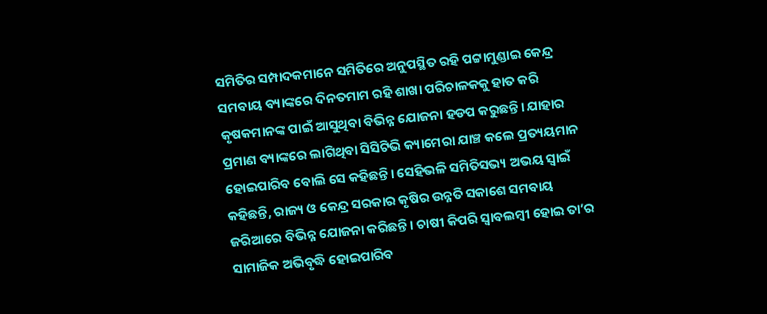ସମିତିର ସମ୍ପାଦକମାନେ ସମିତିରେ ଅନୁପସ୍ଥିତ ରହି ପଟ୍ଟାମୁଣ୍ଡାଇ କେନ୍ଦ୍ର ସମବାୟ ବ୍ୟାଙ୍କରେ ଦିନତମାମ ରହି ଶାଖା ପରିଚାଳକକୁ ହାତ କରି କୃଷକମାନଙ୍କ ପାଇଁ ଆସୁଥିବା ବିଭିନ୍ନ ଯୋଜନା ହଡପ କରୁଛନ୍ତି। ଯାହାର ପ୍ରମାଣ ବ୍ୟାଙ୍କରେ ଲାଗିଥିବା ସିସିଟିଭି କ୍ୟାମେରା ଯାଞ୍ଚ କଲେ ପ୍ରତ୍ୟୟମାନ ହୋଇପାରିବ ବୋଲି ସେ କହିଛନ୍ତି। ସେହିଭଳି ସମିତିସଭ୍ୟ ଅଭୟ ସ୍ବାଇଁ କହିଛନ୍ତି, ରାଜ୍ୟ ଓ କେନ୍ଦ୍ର ସରକାର କୃଷିର ଉନ୍ନତି ସକାଶେ ସମବାୟ ଜରିଆରେ ବିଭିନ୍ନ ଯୋଜନା କରିଛନ୍ତି। ଚାଷୀ କିପରି ସ୍ବାବଲମ୍ବୀ ହୋଇ ତା’ର ସାମାଜିକ ଅଭିବୃଦ୍ଧି ହୋଇପାରିବ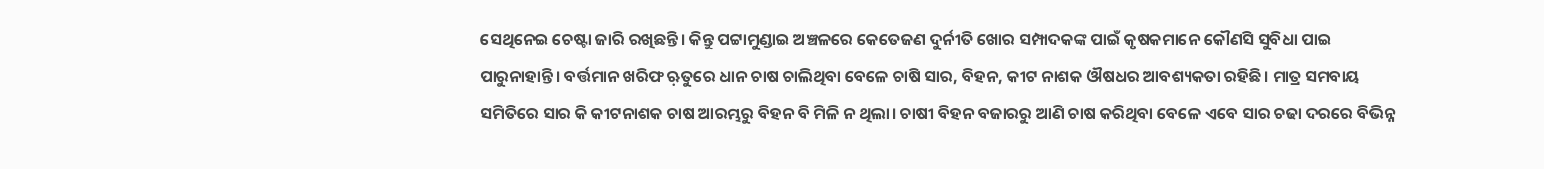ସେଥିନେଇ ଚେଷ୍ଟା ଜାରି ରଖିଛନ୍ତି। କିନ୍ତୁ ପଟ୍ଟାମୁଣ୍ଡାଇ ଅଞ୍ଚଳରେ କେତେଜଣ ଦୁର୍ନୀତି ଖୋର ସମ୍ପାଦକଙ୍କ ପାଇଁ କୃଷକମାନେ କୌଣସି ସୁବିଧା ପାଇ ପାରୁନାହାନ୍ତି। ବର୍ତ୍ତମାନ ଖରିଫ ଋ଼ତୁରେ ଧାନ ଚାଷ ଚାଲିଥିବା ବେଳେ ଚାଷି ସାର, ବିହନ, କୀଟ ନାଶକ ଔଷଧର ଆବଶ୍ୟକତା ରହିଛି। ମାତ୍ର ସମବାୟ ସମିତିରେ ସାର କି କୀଟନାଶକ ଚାଷ ଆରମ୍ଭରୁ ବିହନ ବି ମିଳି ନ ଥିଲା। ଚାଷୀ ବିହନ ବଜାରରୁ ଆଣି ଚାଷ କରିଥିବା ବେଳେ ଏବେ ସାର ଚଢା ଦରରେ ବିଭିନ୍ନ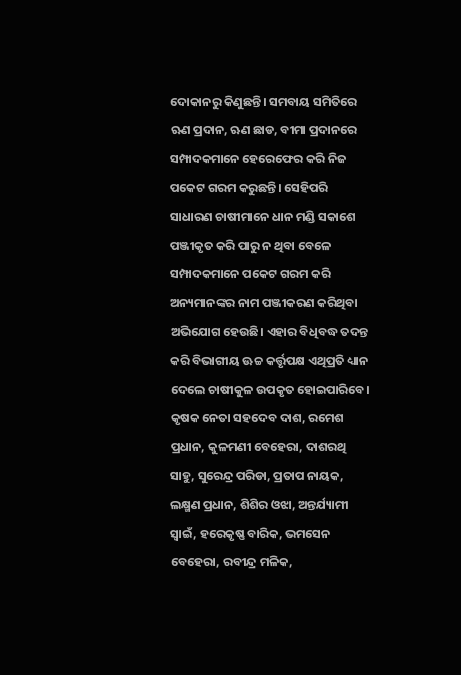ଦୋକାନରୁ କିଣୁଛନ୍ତି। ସମବାୟ ସମିତିରେ ଋଣ ପ୍ରଦାନ, ଋଣ ଛାଡ, ବୀମା ପ୍ରଦାନରେ ସମ୍ପାଦକମାନେ ହେରେଫେର କରି ନିଜ ପକେଟ ଗରମ କରୁଛନ୍ତି। ସେହିପରି ସାଧାରଣ ଚାଷୀମାନେ ଧାନ ମଣ୍ଡି ସକାଶେ ପଞ୍ଜୀକୃତ କରି ପାରୁ ନ ଥିବା ବେଳେ ସମ୍ପାଦକମାନେ ପକେଟ ଗରମ କରି ଅନ୍ୟମାନଙ୍କର ନାମ ପଞ୍ଜୀକରଣ କରିଥିବା ଅଭିଯୋଗ ହେଉଛି। ଏହାର ବିଧିବଦ୍ଧ ତଦନ୍ତ କରି ବିଭାଗୀୟ ଊଚ୍ଚ କର୍ତ୍ତୃପକ୍ଷ ଏଥିପ୍ରତି ଧ୍ୟାନ ଦେଲେ ଚାଷୀକୁଳ ଉପକୃତ ହୋଇପାରିବେ। କୃଷକ ନେତା ସହଦେବ ଦାଶ, ରମେଶ ପ୍ରଧାନ, କୁଳମଣୀ ବେହେରା, ଦାଶରଥି ସାହୁ, ସୁରେନ୍ଦ୍ର ପରିଡା, ପ୍ରତାପ ନାୟକ, ଲକ୍ଷ୍ମଣ ପ୍ରଧାନ, ଶିଶିର ଓଝା, ଅନ୍ତର୍ଯ୍ୟାମୀ ସ୍ବାଇଁ, ହରେକୃଷ୍ଣ ବାରିକ, ଭମସେନ ବେହେରା, ରବୀନ୍ଦ୍ର ମଳିକ,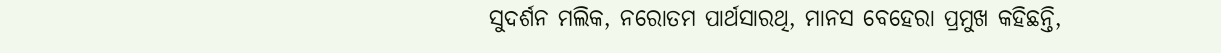ସୁଦର୍ଶନ ମଲିକ, ନରୋତମ ପାର୍ଥସାରଥି, ମାନସ ବେହେରା ପ୍ରମୁଖ କହିଛନ୍ତି,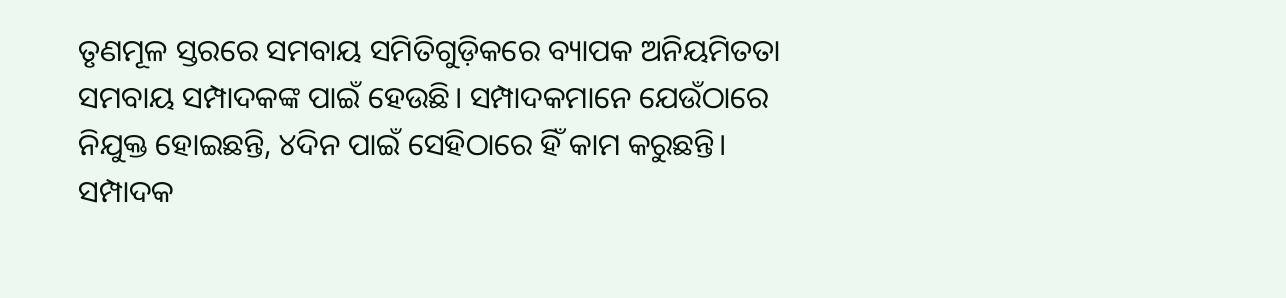ତୃଣମୂଳ ସ୍ତରରେ ସମବାୟ ସମିତିଗୁଡ଼ିକରେ ବ୍ୟାପକ ଅନିୟମିତତା ସମବାୟ ସମ୍ପାଦକଙ୍କ ପାଇଁ ହେଉଛି। ସମ୍ପାଦକମାନେ ଯେଉଁଠାରେ ନିଯୁକ୍ତ ହୋଇଛନ୍ତି, ୪ଦିନ ପାଇଁ ସେହିଠାରେ ହିଁ କାମ କରୁଛନ୍ତି। ସମ୍ପାଦକ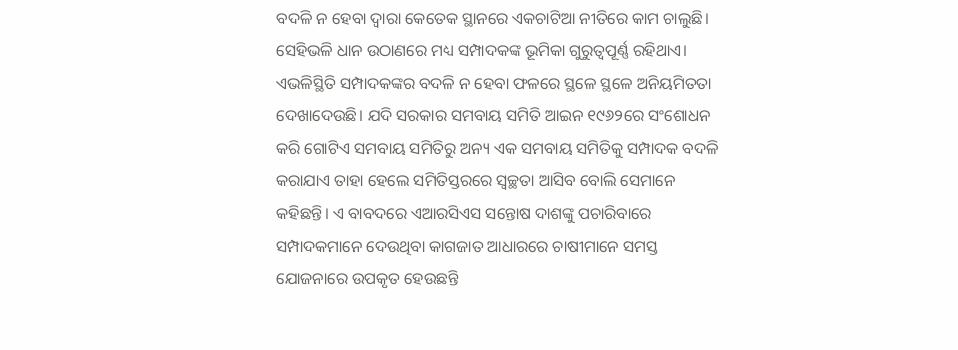ବଦଳି ନ ହେବା ଦ୍ୱାରା କେତେକ ସ୍ଥାନରେ ଏକଚାଟିଆ ନୀତିରେ କାମ ଚାଲୁଛି। ସେହିଭଳି ଧାନ ଉଠାଣରେ ମଧ୍ୟ ସମ୍ପାଦକଙ୍କ ଭୂମିକା ଗୁରୁତ୍ୱପୂର୍ଣ୍ଣ ରହିଥାଏ। ଏଭଳିସ୍ଥିତି ସମ୍ପାଦକଙ୍କର ବଦଳି ନ ହେବା ଫଳରେ ସ୍ଥଳେ ସ୍ଥଳେ ଅନିୟମିତତା ଦେଖାଦେଉଛି। ଯଦି ସରକାର ସମବାୟ ସମିତି ଆଇନ ୧୯୬୨ରେ ସଂଶୋଧନ କରି ଗୋଟିଏ ସମବାୟ ସମିତିରୁ ଅନ୍ୟ ଏକ ସମବାୟ ସମିତିକୁ ସମ୍ପାଦକ ବଦଳି କରାଯାଏ ତାହା ହେଲେ ସମିତିସ୍ତରରେ ସ୍ବଚ୍ଛତା ଆସିବ ବୋଲି ସେମାନେ କହିଛନ୍ତି। ଏ ବାବଦରେ ଏଆରସିଏସ ସନ୍ତୋଷ ଦାଶଙ୍କୁ ପଚାରିବାରେ ସମ୍ପାଦକମାନେ ଦେଉଥିବା କାଗଜାତ ଆଧାରରେ ଚାଷୀମାନେ ସମସ୍ତ ଯୋଜନାରେ ଉପକୃତ ହେଉଛନ୍ତି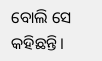ବୋଲି ସେ କହିଛନ୍ତି।